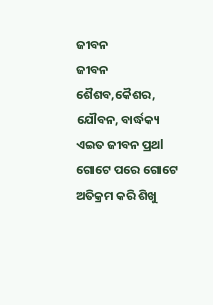ଜୀବନ
ଜୀବନ
ଶୈଶବ,କୈଶର, ଯୌବନ, ବାର୍ଦ୍ଧକ୍ୟ ଏଇତ ଜୀବନ ପ୍ରଥl
ଗୋଟେ ପରେ ଗୋଟେ ଅତିକ୍ରମ କରି ଶିଖୁ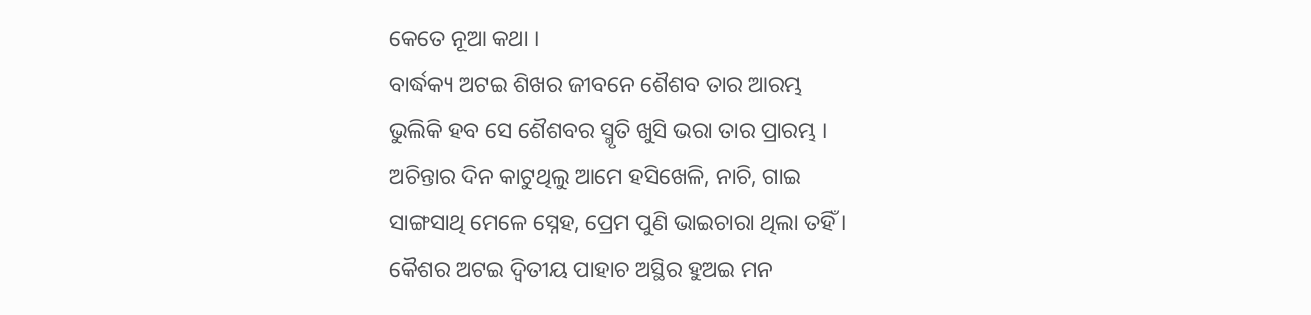କେତେ ନୂଆ କଥା ।
ବାର୍ଦ୍ଧକ୍ୟ ଅଟଇ ଶିଖର ଜୀବନେ ଶୈଶବ ତାର ଆରମ୍ଭ
ଭୁଲିକି ହବ ସେ ଶୈଶବର ସ୍ମୃତି ଖୁସି ଭରା ତାର ପ୍ରାରମ୍ଭ ।
ଅଚିନ୍ତାର ଦିନ କାଟୁଥିଲୁ ଆମେ ହସିଖେଳି, ନାଚି, ଗାଇ
ସାଙ୍ଗସାଥି ମେଳେ ସ୍ନେହ, ପ୍ରେମ ପୁଣି ଭାଇଚାରା ଥିଲା ତହିଁ ।
କୈଶର ଅଟଇ ଦ୍ୱିତୀୟ ପାହାଚ ଅସ୍ଥିର ହୁଅଇ ମନ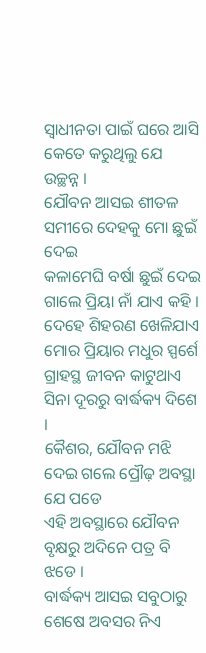ସ୍ୱାଧୀନତା ପାଇଁ ଘରେ ଆସି କେତେ କରୁଥିଲୁ ଯେ ଉଚ୍ଛନ୍ନ ।
ଯୌବନ ଆସଇ ଶୀତଳ ସମୀରେ ଦେହକୁ ମୋ ଛୁଇଁ ଦେଇ
କଳାମେଘି ବର୍ଷା ଛୁଇଁ ଦେଇ ଗାଲେ ପ୍ରିୟା ନାଁ ଯାଏ କହି ।
ଦେହେ ଶିହରଣ ଖେଳିଯାଏ ମୋର ପ୍ରିୟାର ମଧୁର ସ୍ପର୍ଶେ
ଗ୍ରାହସ୍ଥ ଜୀବନ କାଟୁଥାଏ ସିନା ଦୂରରୁ ବାର୍ଦ୍ଧକ୍ୟ ଦିଶେ ।
କୈଶର, ଯୌବନ ମଝି ଦେଇ ଗଲେ ପ୍ରୌଢ଼ ଅବସ୍ଥା ଯେ ପଡେ
ଏହି ଅବସ୍ଥାରେ ଯୌବନ ବୃକ୍ଷରୁ ଅଦିନେ ପତ୍ର ବି ଝଡେ ।
ବାର୍ଦ୍ଧକ୍ୟ ଆସଇ ସବୁଠାରୁ ଶେଷେ ଅବସର ନିଏ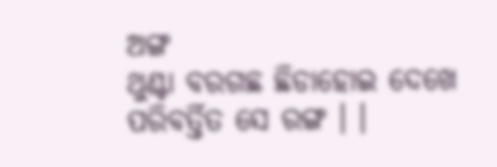ଅଙ୍ଗ
ଥୁଣ୍ଟା ବରଗଛ ଛିଡାହୋଇ ଦେଖେ ପରିବର୍ତ୍ତିତ ସେ ରଙ୍ଗ । ।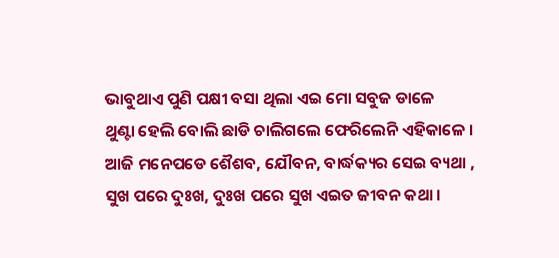ଭାବୁଥାଏ ପୁଣି ପକ୍ଷୀ ବସା ଥିଲା ଏଇ ମୋ ସବୁଜ ଡାଳେ
ଥୁଣ୍ଟା ହେଲି ବୋଲି ଛାଡି ଚାଲିଗଲେ ଫେରିଲେନି ଏହିକାଳେ ।
ଆଜି ମନେପଡେ ଶୈଶବ, ଯୌବନ, ବାର୍ଦ୍ଧକ୍ୟର ସେଇ ବ୍ୟଥା ,
ସୁଖ ପରେ ଦୁଃଖ, ଦୁଃଖ ପରେ ସୁଖ ଏଇତ ଜୀବନ କଥା ।